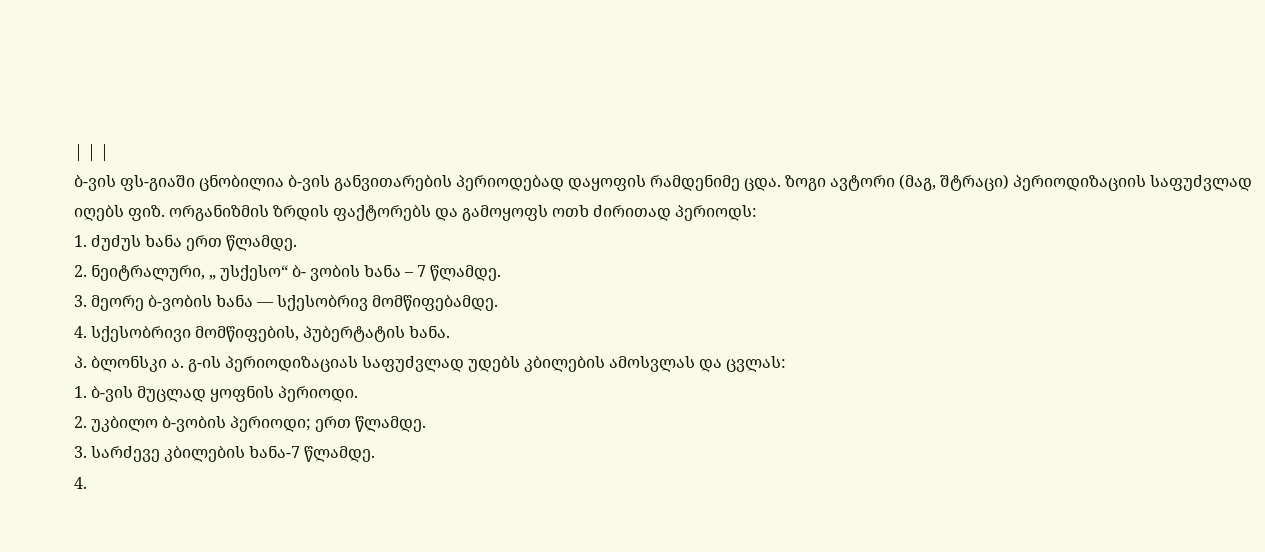| | |
ბ-ვის ფს-გიაში ცნობილია ბ-ვის განვითარების პერიოდებად დაყოფის რამდენიმე ცდა. ზოგი ავტორი (მაგ, შტრაცი) პერიოდიზაციის საფუძვლად იღებს ფიზ. ორგანიზმის ზრდის ფაქტორებს და გამოყოფს ოთხ ძირითად პერიოდს:
1. ძუძუს ხანა ერთ წლამდე.
2. ნეიტრალური, „ უსქესო“ ბ- ვობის ხანა – 7 წლამდე.
3. მეორე ბ-ვობის ხანა — სქესობრივ მომწიფებამდე.
4. სქესობრივი მომწიფების, პუბერტატის ხანა.
პ. ბლონსკი ა. გ-ის პერიოდიზაციას საფუძვლად უდებს კბილების ამოსვლას და ცვლას:
1. ბ-ვის მუცლად ყოფნის პერიოდი.
2. უკბილო ბ-ვობის პერიოდი; ერთ წლამდე.
3. სარძევე კბილების ხანა-7 წლამდე.
4.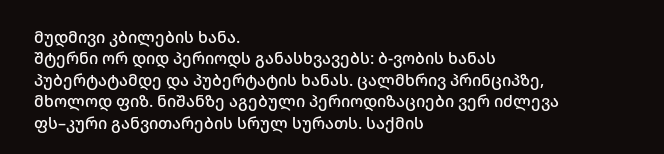მუდმივი კბილების ხანა.
შტერნი ორ დიდ პერიოდს განასხვავებს: ბ-ვობის ხანას პუბერტატამდე და პუბერტატის ხანას. ცალმხრივ პრინციპზე, მხოლოდ ფიზ. ნიშანზე აგებული პერიოდიზაციები ვერ იძლევა ფს–კური განვითარების სრულ სურათს. საქმის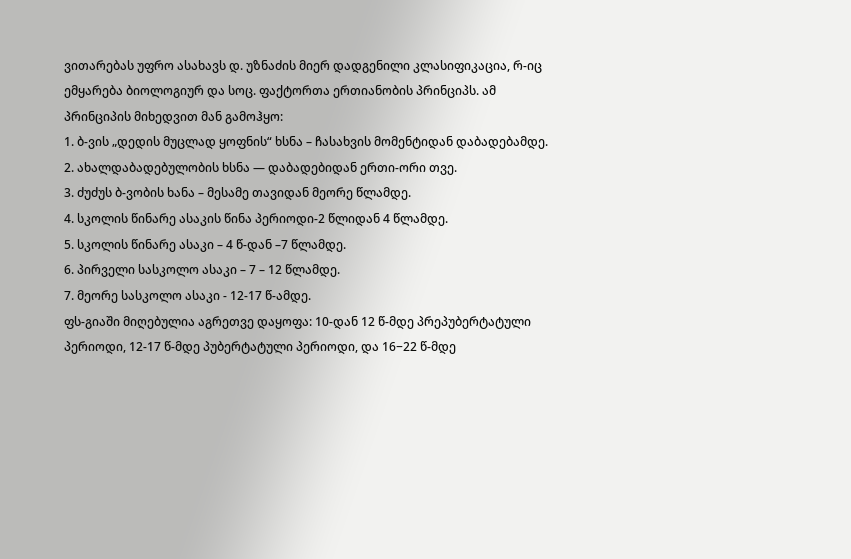ვითარებას უფრო ასახავს დ. უზნაძის მიერ დადგენილი კლასიფიკაცია, რ-იც ემყარება ბიოლოგიურ და სოც. ფაქტორთა ერთიანობის პრინციპს. ამ პრინციპის მიხედვით მან გამოჰყო:
1. ბ-ვის „დედის მუცლად ყოფნის“ ხსნა – ჩასახვის მომენტიდან დაბადებამდე.
2. ახალდაბადებულობის ხსნა — დაბადებიდან ერთი-ორი თვე.
3. ძუძუს ბ-ვობის ხანა – მესამე თავიდან მეორე წლამდე.
4. სკოლის წინარე ასაკის წინა პერიოდი-2 წლიდან 4 წლამდე.
5. სკოლის წინარე ასაკი – 4 წ-დან –7 წლამდე.
6. პირველი სასკოლო ასაკი – 7 – 12 წლამდე.
7. მეორე სასკოლო ასაკი - 12-17 წ-ამდე.
ფს-გიაში მიღებულია აგრეთვე დაყოფა: 10-დან 12 წ-მდე პრეპუბერტატული პერიოდი, 12-17 წ-მდე პუბერტატული პერიოდი, და 16−22 წ-მდე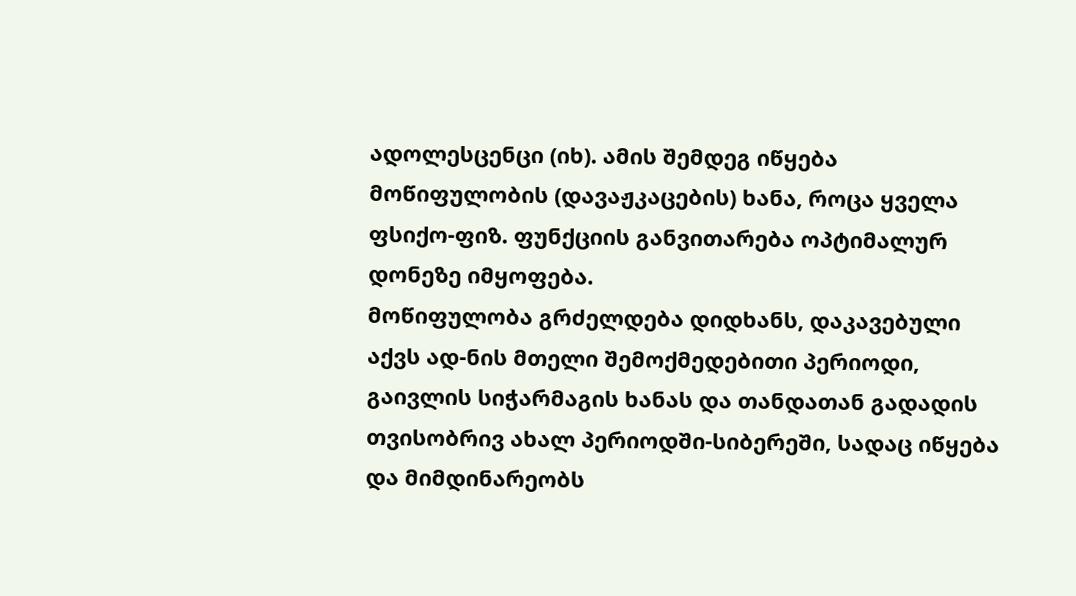ადოლესცენცი (იხ). ამის შემდეგ იწყება მოწიფულობის (დავაჟკაცების) ხანა, როცა ყველა ფსიქო-ფიზ. ფუნქციის განვითარება ოპტიმალურ დონეზე იმყოფება.
მოწიფულობა გრძელდება დიდხანს, დაკავებული აქვს ად-ნის მთელი შემოქმედებითი პერიოდი, გაივლის სიჭარმაგის ხანას და თანდათან გადადის თვისობრივ ახალ პერიოდში-სიბერეში, სადაც იწყება და მიმდინარეობს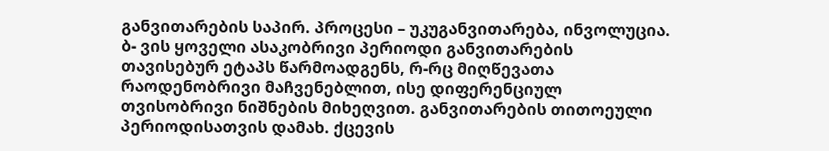განვითარების საპირ. პროცესი – უკუგანვითარება, ინვოლუცია.
ბ- ვის ყოველი ასაკობრივი პერიოდი განვითარების თავისებურ ეტაპს წარმოადგენს, რ-რც მიღწევათა რაოდენობრივი მაჩვენებლით, ისე დიფერენციულ თვისობრივი ნიშნების მიხეღვით. განვითარების თითოეული პერიოდისათვის დამახ. ქცევის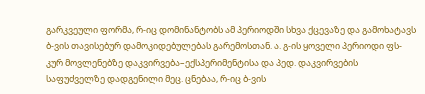გარკვეული ფორმა, რ-იც დომინანტობს ამ პერიოდში სხვა ქცევაზე და გამოხატავს ბ-ვის თავისებურ დამოკიდებულებას გარემოსთან. ა. გ-ის ყოველი პერიოდი ფს-კურ მოვლენებზე დაკვირვება–ექსპერიმენტისა და პედ. დაკვირვების საფუძველზე დადგენილი მეც. ცნებაა, რ-იც ბ-ვის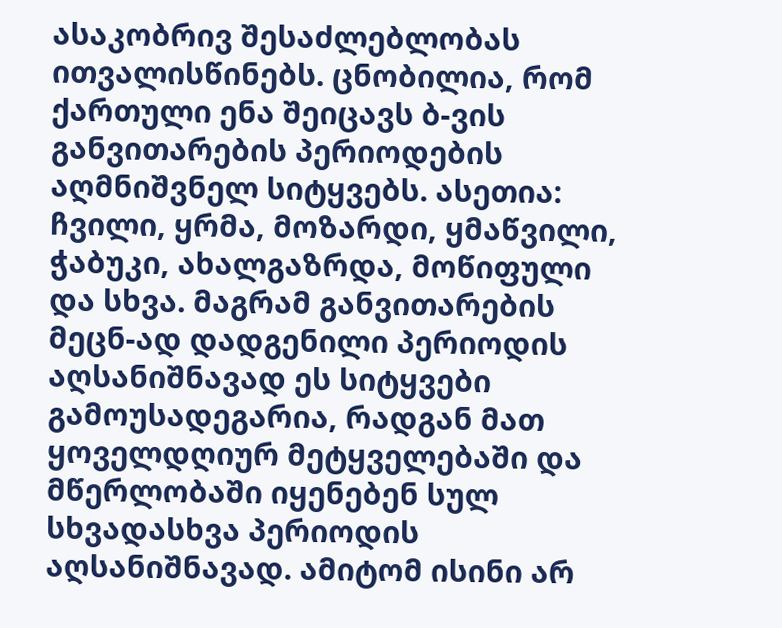ასაკობრივ შესაძლებლობას ითვალისწინებს. ცნობილია, რომ ქართული ენა შეიცავს ბ-ვის განვითარების პერიოდების აღმნიშვნელ სიტყვებს. ასეთია: ჩვილი, ყრმა, მოზარდი, ყმაწვილი, ჭაბუკი, ახალგაზრდა, მოწიფული და სხვა. მაგრამ განვითარების მეცნ-ად დადგენილი პერიოდის აღსანიშნავად ეს სიტყვები გამოუსადეგარია, რადგან მათ ყოველდღიურ მეტყველებაში და მწერლობაში იყენებენ სულ სხვადასხვა პერიოდის აღსანიშნავად. ამიტომ ისინი არ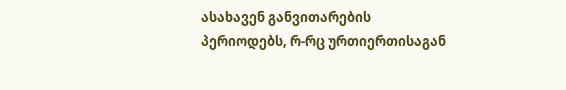ასახავენ განვითარების პერიოდებს, რ-რც ურთიერთისაგან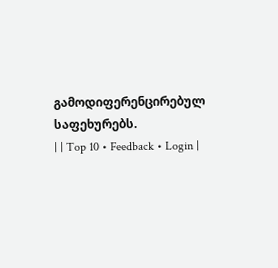გამოდიფერენცირებულ საფეხურებს.
| | Top 10 • Feedback • Login |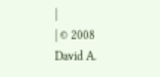|
| © 2008 David A.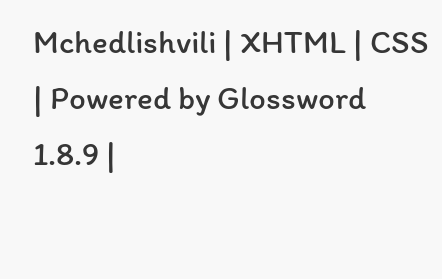Mchedlishvili | XHTML | CSS | Powered by Glossword 1.8.9 |